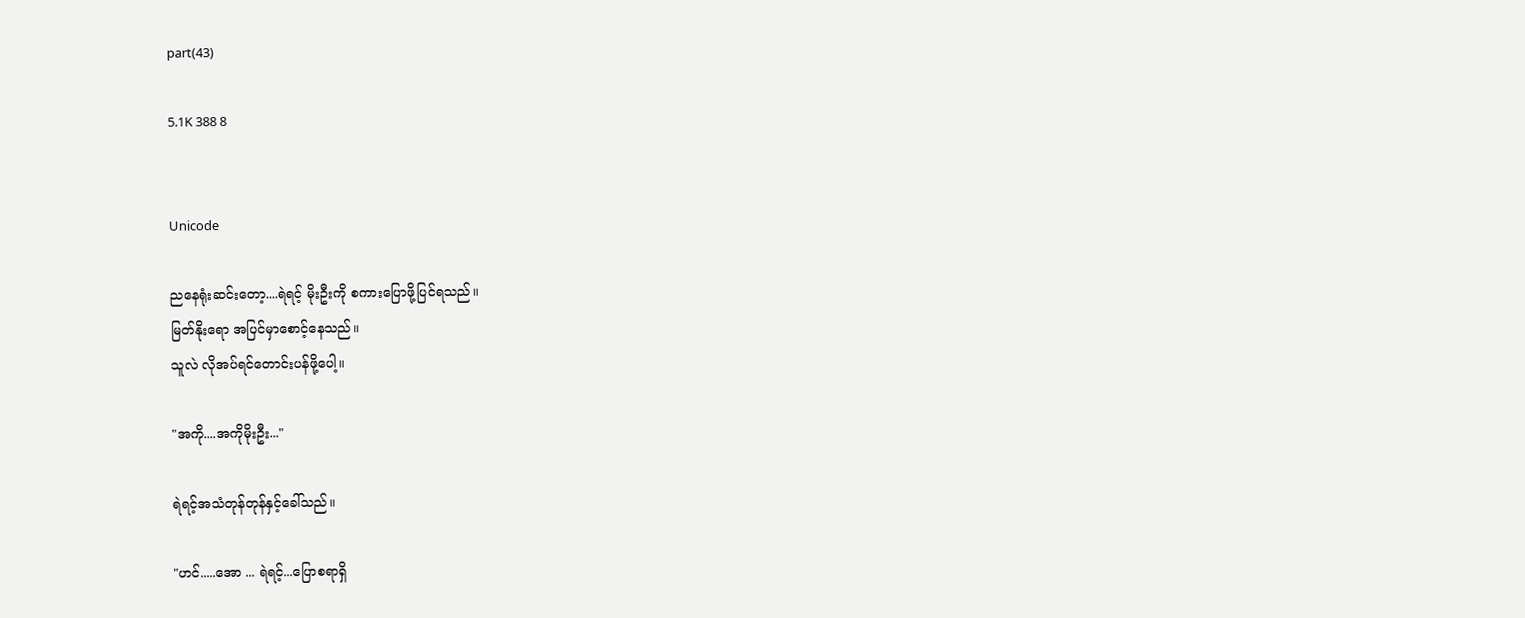part(43)

5.1K 388 8


Unicode

ညနေရုံးဆင်းတော့....ရဲရင့် မိုးဦးကို စကားပြောဖို့ပြင်ရသည်။
မြတ်နိုးရော အပြင်မှာစောင့်နေသည်။
သူလဲ လိုအပ်ရင်တောင်းပန်ဖို့ပေါ့။

"အကို....အကိုမိုးဦး..."

ရဲရင့်အသံတုန်တုန်နှင့်ခေါ်သည်။

"ဟင်.....အော ... ရဲရင့်...ပြောစရာရှိ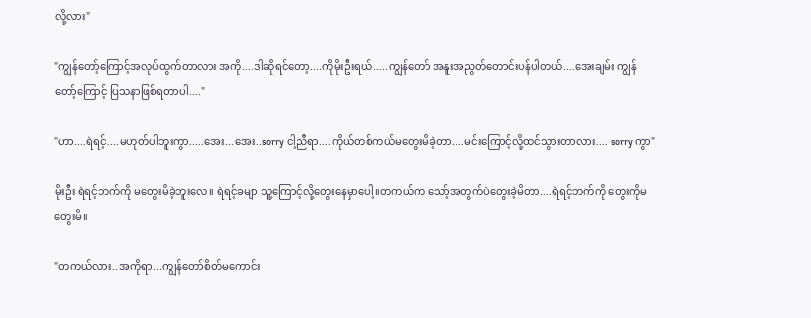လို့လား"

"ကျွန်တော့်ကြောင့်အလုပ်ထွက်တာလား အကို....ဒါဆိုရင်တော့....ကိုမိုးဦးရယ်.....ကျွန်တော် အနူးအညွတ်တောင်းပန်ပါတယ်....အေးချမ်း ကျွန်တော့်ကြောင့် ပြသနာဖြစ်ရတာပါ...."

"ဟာ....ရဲရင့်....မဟုတ်ပါဘူးကွာ.....အေး...အေး..sorry ငါ့ညီရာ....ကိုယ်တစ်ကယ်မတွေးမိခဲ့တာ....မင်းကြောင့်လို့ထင်သွားတာလား.... sorry ကွာ"

မိုးဦး ရဲရင့်ဘက်ကို မတွေးမိခဲ့ဘူးလေ။ ရဲရင့်ခမျာ သူ့ကြောင့်လို့တွေးနေမှာပေါ့။တကယ်က သော့်အတွက်ပဲတွေးခဲ့မိတာ....ရဲရင့်ဘက်ကို တွေးကိုမတွေးမိ။

"တကယ်လား..အကိုရာ...ကျွန်တော်စိတ်မကောင်း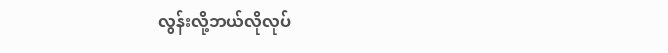လွန်းလို့ဘယ်လိုလုပ်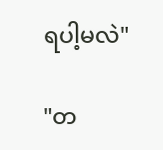ရပါ့မလဲ"

"တ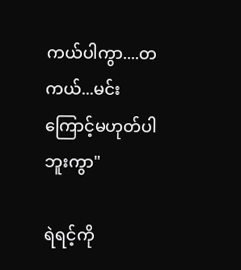ကယ်ပါကွာ....တကယ်...မင်းကြောင့်မဟုတ်ပါဘူးကွာ"

ရဲရင့်ကို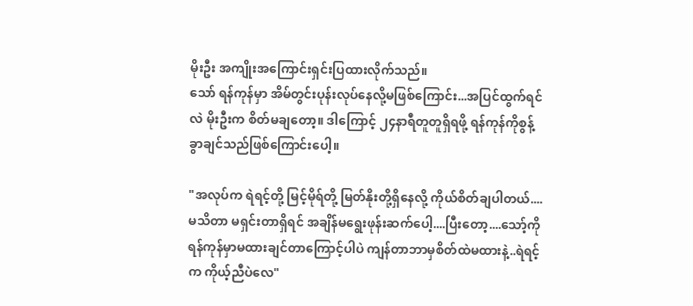မိုးဦး အကျိုးအကြောင်းရှင်းပြထားလိုက်သည်။
သော် ရန်ကုန်မှာ အိမ်တွင်းပုန်းလုပ်နေလို့မဖြစ်ကြောင်း...အပြင်ထွက်ရင်လဲ မိုးဦးက စိတ်မချတော့။ ဒါကြောင့် ၂၄နာရီတူတူရှိရဖို့ ရန်ကုန်ကိုစွန့်ခွာချင်သည်ဖြစ်ကြောင်းပေါ့။

"အလုပ်က ရဲရင့်တို့ မြင့်မိုရ်တို့ မြတ်နိုးတို့ရှိနေလို့ ကိုယ်စိတ်ချပါတယ်....မသိတာ မရှင်းတာရှိရင် အချိန်မရွေးဖုန်းဆက်ပေါ့....ပြီးတော့....သော့်ကို ရန်ကုန်မှာမထားချင်တာကြောင့်ပါပဲ ကျန်တာဘာမှစိတ်ထဲမထားနဲ့..ရဲရင့်က ကိုယ့်ညီပဲလေ"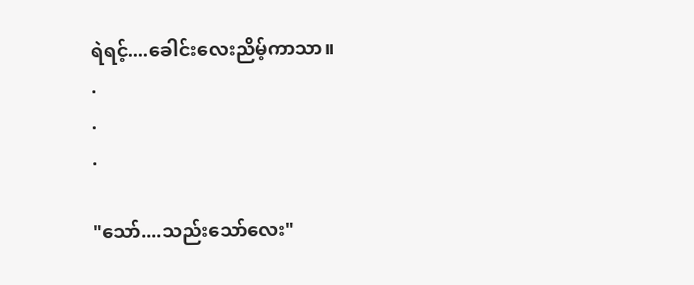ရဲရင့်....ခေါင်းလေးညိမ့်ကာသာ။
.
.
.

"သော်....သည်းသော်လေး"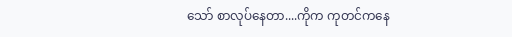သော် စာလုပ်နေတာ....ကိုက ကုတင်ကနေ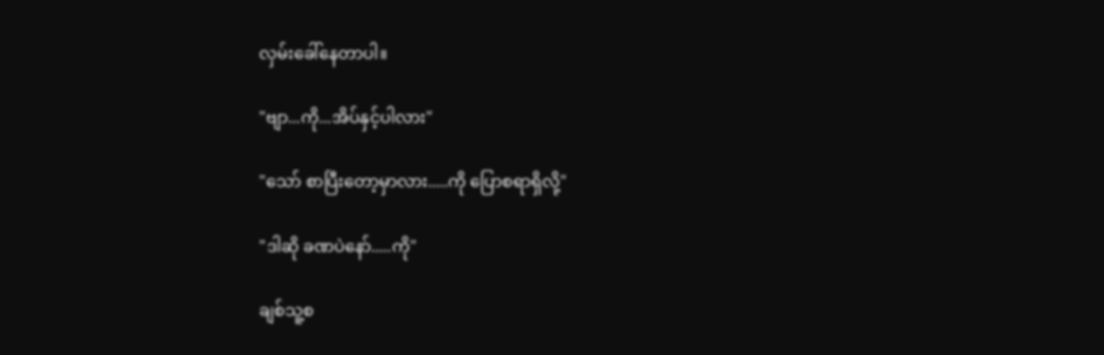လှမ်းခေါ်နေတာပါ။

"ဗျာ...ကို...အိပ်နှင့်ပါလား"

"သော် စာပြီးတော့မှာလား.....ကို ပြောစရာရှိလို့"

"ဒါဆို ခဏပဲနော်.....ကို"

ချစ်သူ့စ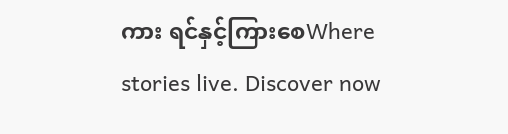ကား ရင်နှင့်ကြားစေWhere stories live. Discover now